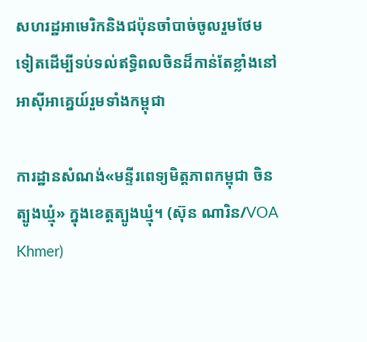សហរដ្ឋអាមេរិកនិងជប៉ុនចាំបាច់ចូលរួមថែមទៀតដើម្បីទប់ទល់ឥទ្ធិពលចិនដ៏កាន់តែខ្លាំងនៅអាស៊ីអាគ្នេយ៍រួមទាំងកម្ពុជា

ការដ្ឋានសំណង់«មន្ទីរពេទ្យមិត្តភាពកម្ពុជា ចិន ត្បូងឃ្មុំ» ក្នុងខេត្តត្បូងឃ្មុំ។ (ស៊ុន ណារិន/VOA Khmer)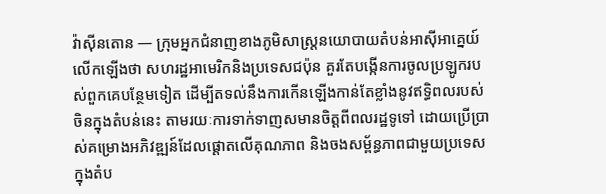វ៉ាស៊ីនតោន — ក្រុមអ្នកជំនាញខាងភូមិសាស្ត្រនយោបាយតំបន់អាស៊ីអាគ្នេយ៍ លើកឡើងថា សហរដ្ឋអាមេរិកនិងប្រទេសជប៉ុន គួរតែបង្កើនការចូលប្រឡូករបស់ពួកគេបន្ថែមទៀត ដើម្បីតទល់នឹងការកើនឡើងកាន់តែខ្លាំងនូវឥទ្ធិពលរបស់ចិនក្នុងតំបន់នេះ តាមរយៈការទាក់ទាញសមានចិត្តពីពលរដ្ឋទូទៅ ដោយប្រើប្រាស់គម្រោងអភិវឌ្ឍន៍ដែលផ្តោតលើគុណភាព និងចងសម្ព័ន្ធភាពជាមួយប្រទេសក្នុងតំប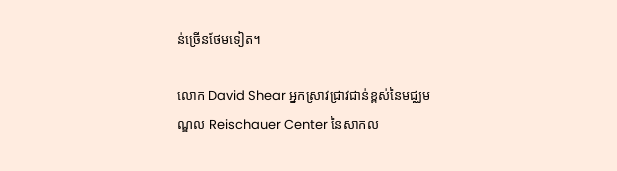ន់ច្រើនថែមទៀត។

លោក David Shear អ្នកស្រាវជ្រាវជាន់ខ្ពស់នៃមជ្ឈមណ្ឌល Reischauer Center នៃសាកល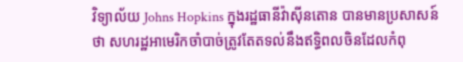វិទ្យាល័យ Johns Hopkins ក្នុងរដ្ឋធានីវ៉ាស៊ីនតោន បានមានប្រសាសន៍ថា សហរដ្ឋអាមេរិកចាំបាច់ត្រូវតែតទល់នឹងឥទ្ធិពលចិនដែលកំពុ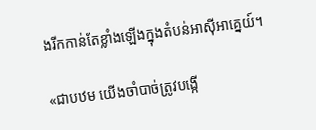ងរីកកាន់តែខ្លាំងឡើងក្នុងតំបន់អាស៊ីអាគ្នេយ៍។

«ជាបឋម យើងចាំបាច់ត្រូវបង្កើ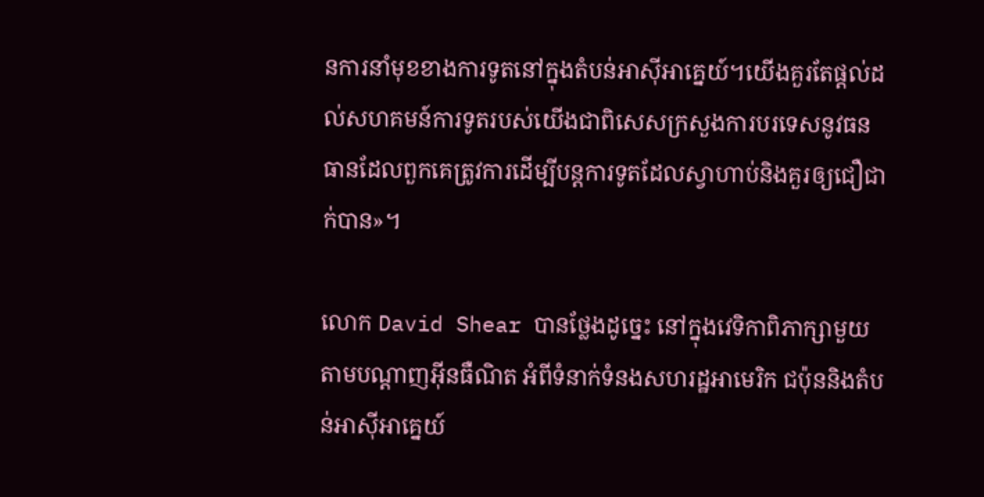នការនាំមុខខាងការទូតនៅក្នុងតំបន់អាស៊ីអាគ្នេយ៍។យើងគួរតែផ្តល់ដល់សហគមន៍ការទូតរបស់យើងជាពិសេសក្រសួងការបរទេសនូវធនធានដែលពួកគេត្រូវការដើម្បីបន្តការទូតដែលស្វាហាប់និងគួរឲ្យជឿជាក់បាន»។

លោក David Shear បានថ្លែងដូច្នេះ នៅក្នុងវេទិកាពិភាក្សាមួយ តាមបណ្តាញអ៊ីនធឺណិត អំពីទំនាក់ទំនងសហរដ្ឋអាមេរិក ជប៉ុននិងតំបន់អាស៊ីអាគ្នេយ៍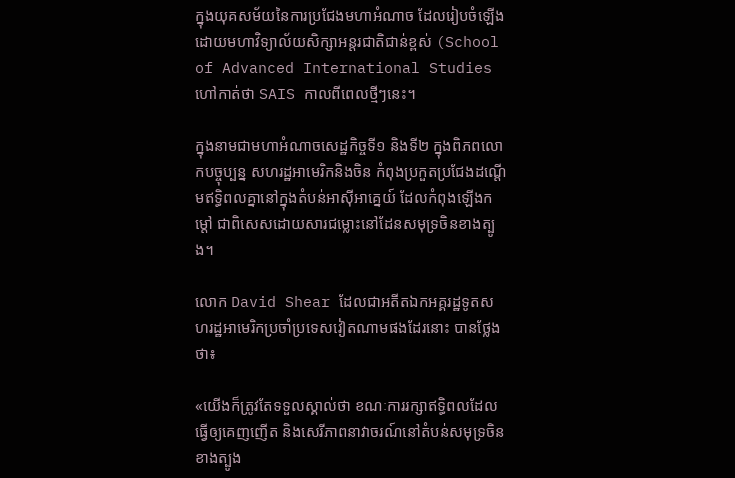ក្នុងយុគសម័យនៃការប្រជែងមហាអំណាច ដែលរៀបចំឡើងដោយមហាវិទ្យាល័យសិក្សាអន្តរជាតិជាន់ខ្ពស់ (School of Advanced International Studies ហៅកាត់ថា SAIS កាលពីពេលថ្មីៗនេះ។

ក្នុងនាមជាមហាអំណាចសេដ្ឋកិច្ចទី១ និងទី២ ក្នុងពិភពលោកបច្ចុប្បន្ន សហរដ្ឋអាមេរិកនិងចិន កំពុងប្រកួតប្រជែងដណ្តើមឥទ្ធិពលគ្នានៅក្នុងតំបន់អាស៊ីអាគ្នេយ៍ ដែលកំពុងឡើងកម្តៅ ជាពិសេសដោយសារជម្លោះនៅដែនសមុទ្រចិនខាងត្បូង។

លោក David Shear ដែលជាអតីតឯកអគ្គរដ្ឋទូតសហរដ្ឋអាមេរិកប្រចាំប្រទេសវៀតណាមផងដែរនោះ បានថ្លែងថា៖

«យើងក៏ត្រូវតែទទួលស្គាល់ថា ខណៈការរក្សាឥទ្ធិពលដែលធ្វើឲ្យគេញញើត និងសេរីភាពនាវាចរណ៍នៅតំបន់សមុទ្រចិនខាងត្បូង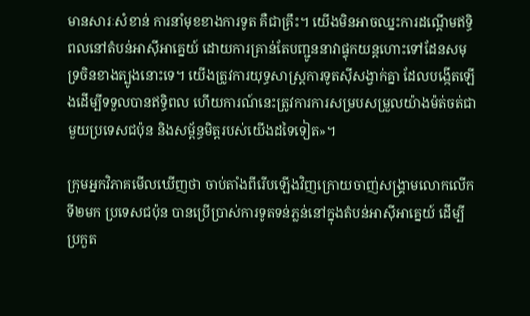មានសារៈសំខាន់ ការនាំមុខខាងការទូត គឺជាគ្រឹះ។ យើងមិនអាចឈ្នះការដណ្តើមឥទ្ធិពលនៅតំបន់អាស៊ីអាគ្នេយ៍ ដោយការគ្រាន់តែបញ្ជូននាវាផ្ទុកយន្តហោះទៅដែនសមុទ្រចិនខាងត្បូងនោះទេ។ យើងត្រូវការយុទ្ធសាស្ត្រការទូតស៊ីសង្វាក់គ្នា ដែលបង្កើតឡើងដើម្បីទទួលបានឥទ្ធិពល ហើយការណ៍នេះត្រូវការការសម្របសម្រួលយ៉ាងម៉ត់ចត់ជាមួយប្រទេសជប៉ុន និងសម្ព័ន្ធមិត្តរបស់យើងដទៃទៀត»។

ក្រុមអ្នកវិភាគមើលឃើញថា ចាប់តាំងពីរើបឡើងវិញក្រោយចាញ់សង្គ្រាមលោកលើកទី២មក ប្រទេសជប៉ុន បានប្រើប្រាស់ការទូតទន់ភ្លន់នៅក្នុងតំបន់អាស៊ីអាគ្នេយ៍ ដើម្បីប្រកួត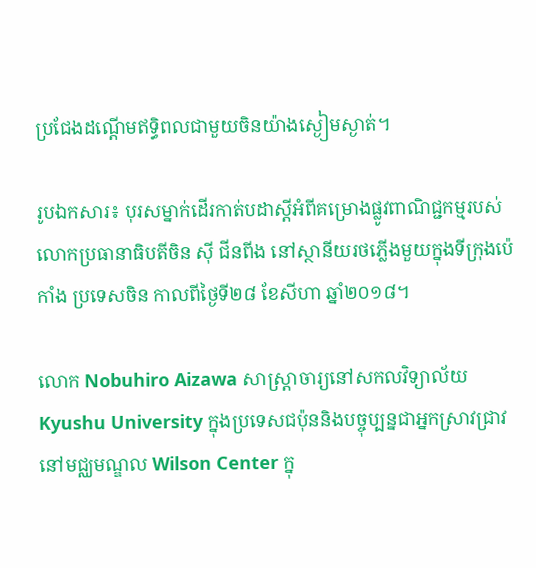ប្រជែងដណ្តើមឥទ្ធិពលជាមួយចិនយ៉ាងស្ងៀមស្ងាត់។

រូបឯកសារ៖ បុរសម្នាក់ដើរកាត់បដាស្តីអំពីគម្រោងផ្លូវពាណិជ្ជកម្មរបស់លោកប្រធានាធិបតីចិន ស៊ី ជីនពីង នៅស្ថានីយរថភ្លើងមួយក្នុងទីក្រុងប៉េកាំង ប្រទេសចិន កាលពីថ្ងៃទី២៨ ខែសីហា ឆ្នាំ២០១៨។

លោក Nobuhiro Aizawa សាស្ត្រាចារ្យនៅសកលវិទ្យាល័យ Kyushu University ក្នុងប្រទេសជប៉ុននិងបច្ចុប្បន្នជាអ្នកស្រាវជ្រាវនៅមជ្ឈមណ្ឌល Wilson Center ក្នុ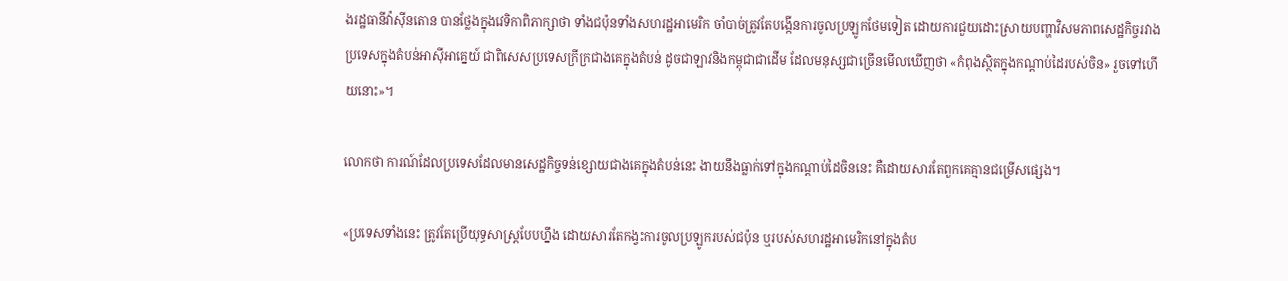ងរដ្ឋធានីវ៉ាស៊ីនតោន បានថ្លែងក្នុងវេទិកាពិភាក្សាថា ទាំងជប៉ុនទាំងសហរដ្ឋអាមេរិក ចាំបាច់ត្រូវតែបង្កើនការចូលប្រឡូកថែមទៀត ដោយការជួយដោះស្រាយបញ្ហាវិសមភាពសេដ្ឋកិច្ចរវាងប្រទេសក្នុងតំបន់អាស៊ីអាគ្នេយ៍ ជាពិសេសប្រទេសក្រីក្រជាងគេក្នុងតំបន់ ដូចជាឡាវនិងកម្ពុជាជាដើម ដែលមនុស្សជាច្រើនមើលឃើញថា «កំពុងស្ថិតក្នុងកណ្តាប់ដៃរបស់ចិន» រួចទៅហើយនោះ»។

លោកថា ការណ៍ដែលប្រទេសដែលមានសេដ្ឋកិច្ចទន់ខ្សោយជាងគេក្នុងតំបន់នេះ ងាយនឹងធ្លាក់ទៅក្នុងកណ្តាប់ដៃចិននេះ គឺដោយសារតែពួកគេគ្មានជម្រើសផ្សេង។

«ប្រទេសទាំងនេះ ត្រូវតែប្រើយុទ្ធសាស្ត្របែបហ្នឹង ដោយសារតែកង្វះការចូលប្រឡូករបស់ជប៉ុន ឬរបស់សហរដ្ឋអាមេរិកនៅក្នុងតំប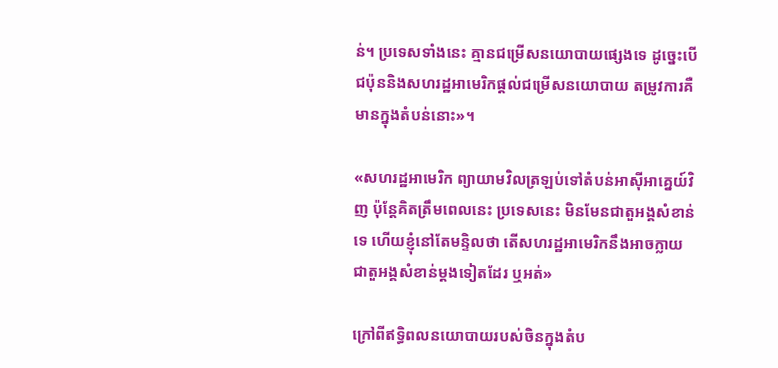ន់។ ប្រទេសទាំងនេះ គ្មានជម្រើសនយោបាយផ្សេងទេ ដូច្នេះបើជប៉ុននិងសហរដ្ឋអាមេរិកផ្តល់ជម្រើសនយោបាយ តម្រូវការគឺមានក្នុងតំបន់នោះ»។

«សហរដ្ឋអាមេរិក ព្យាយាមវិលត្រឡប់ទៅតំបន់អាស៊ីអាគ្នេយ៍វិញ ប៉ុន្តែគិតត្រឹមពេលនេះ ប្រទេសនេះ មិនមែនជាតួអង្គសំខាន់ទេ ហើយខ្ញុំនៅតែមន្ទិលថា តើសហរដ្ឋអាមេរិកនឹងអាចក្លាយជាតួអង្គសំខាន់ម្តងទៀតដែរ ឬអត់»

ក្រៅពីឥទ្ធិពលនយោបាយរបស់ចិនក្នុងតំប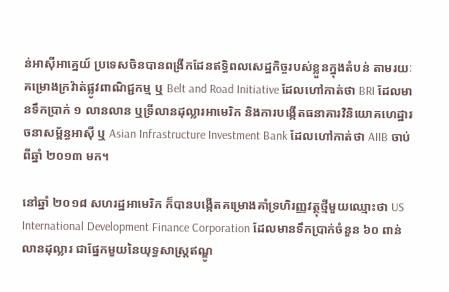ន់អាស៊ីអាគ្នេយ៍ ប្រទេសចិនបានពង្រីកដែនឥទ្ធិពលសេដ្ឋកិច្ចរបស់ខ្លួនក្នុងតំបន់ តាមរយៈគម្រោងក្រវ៉ាត់ផ្លូវពាណិជ្ជកម្ម ឬ Belt and Road Initiative ដែលហៅកាត់ថា BRI ដែលមានទឹកប្រាក់ ១ លានលាន ឬទ្រីលានដុល្លារអាមេរិក និងការបង្កើតធនាគារវិនិយោគហេដ្ឋារចនាសម្ព័ន្ធអាស៊ី ឬ Asian Infrastructure Investment Bank ដែលហៅកាត់ថា AIIB ចាប់ពីឆ្នាំ ២០១៣ មក។

នៅឆ្នាំ ២០១៨ សហរដ្ឋអាមេរិក ក៏បានបង្កើតគម្រោងគាំទ្រហិរញ្ញវត្ថុថ្មីមួយឈ្មោះថា US International Development Finance Corporation ដែលមានទឹកប្រាក់ចំនួន ៦០ ពាន់លានដុល្លារ ជាផ្នែកមួយនៃយុទ្ធសាស្ត្រឥណ្ឌូ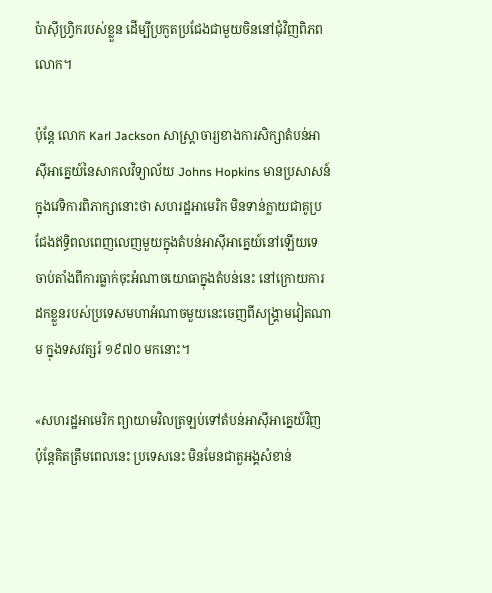ប៉ាស៊ីហ្វ្រិករបស់ខ្លួន ដើម្បីប្រកួតប្រជែងជាមួយចិននៅជុំវិញពិភពលោក។

ប៉ុន្តែ លោក Karl Jackson សាស្ត្រាចារ្យខាងការសិក្សាតំបន់អាស៊ីអាគ្នេយ៍នៃសាកលវិទ្យាល័យ Johns Hopkins មានប្រសាសន៍ក្នុងវេទិការពិភាក្សានោះថា សហរដ្ឋអាមេរិក មិនទាន់ក្លាយជាគូប្រជែងឥទ្ធិពលពេញលេញមួយក្នុងតំបន់អាស៊ីអាគ្នេយ៍នៅឡើយទេ ចាប់តាំងពីការធ្លាក់ចុះអំណាចយោធាក្នុងតំបន់នេះ នៅក្រោយការដកខ្លួនរបស់ប្រទេសមហាអំណាចមួយនេះចេញពីសង្គ្រាមវៀតណាម ក្នុងទសវត្សរ៍ ១៩៧០ មកនោះ។

«សហរដ្ឋអាមេរិក ព្យាយាមវិលត្រឡប់ទៅតំបន់អាស៊ីអាគ្នេយ៍វិញ ប៉ុន្តែគិតត្រឹមពេលនេះ ប្រទេសនេះ មិនមែនជាតួអង្គសំខាន់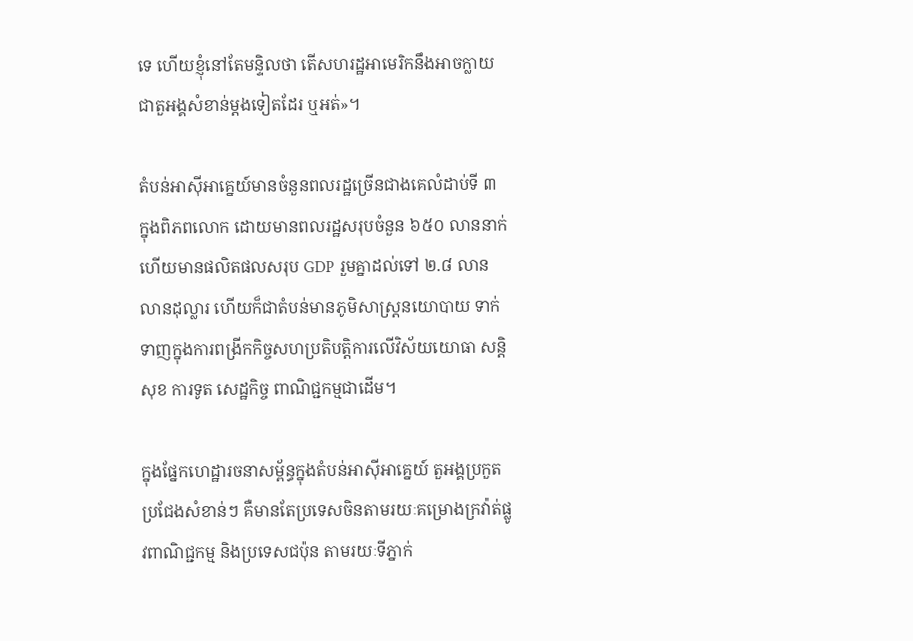ទេ ហើយខ្ញុំនៅតែមន្ទិលថា តើសហរដ្ឋអាមេរិកនឹងអាចក្លាយជាតួអង្គសំខាន់ម្តងទៀតដែរ ឬអត់»។

តំបន់អាស៊ីអាគ្នេយ៍មានចំនួនពលរដ្ឋច្រើនជាងគេលំដាប់ទី ៣ ក្នុងពិភពលោក ដោយមានពលរដ្ឋសរុបចំនួន ៦៥០ លាននាក់ ហើយមានផលិតផលសរុប GDP រួមគ្នាដល់ទៅ ២.៨ លានលានដុល្លារ ហើយក៏ជាតំបន់មានភូមិសាស្ត្រនយោបាយ ទាក់ទាញក្នុងការពង្រីកកិច្ចសហប្រតិបត្តិការលើវិស័យយោធា សន្តិសុខ ការទូត សេដ្ឋកិច្ច ពាណិជ្ជកម្មជាដើម។

ក្នុងផ្នែកហេដ្ឋារចនាសម្ព័ន្ធក្នុងតំបន់អាស៊ីអាគ្នេយ៍ តួអង្គប្រកួតប្រជែងសំខាន់ៗ គឺមានតែប្រទេសចិនតាមរយៈគម្រោងក្រវ៉ាត់ផ្លូវពាណិជ្ជកម្ម និងប្រទេសជប៉ុន តាមរយៈទីភ្នាក់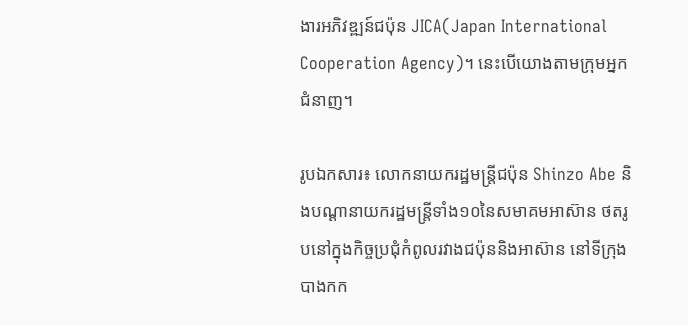ងារអភិវឌ្ឍន៍ជប៉ុន JICA(Japan International Cooperation Agency)។ នេះបើយោងតាមក្រុមអ្នកជំនាញ។

រូបឯកសារ៖ លោកនាយករដ្ឋមន្ត្រីជប៉ុន Shinzo Abe និងបណ្តានាយករដ្ឋមន្ត្រីទាំង១០នៃសមាគមអាស៊ាន ថតរូបនៅក្នុងកិច្ចប្រជុំកំពូលរវាងជប៉ុននិងអាស៊ាន នៅទីក្រុងបាងកក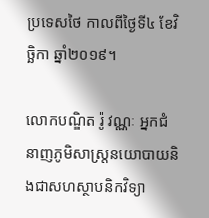ប្រទេសថៃ កាលពីថ្ងៃទី៤ ខែវិច្ឆិកា ឆ្នាំ២០១៩។

លោកបណ្ឌិត រ៉ូ វណ្ណៈ អ្នកជំនាញភូមិសាស្ត្រនយោបាយនិងជាសហស្ថាបនិកវិទ្យា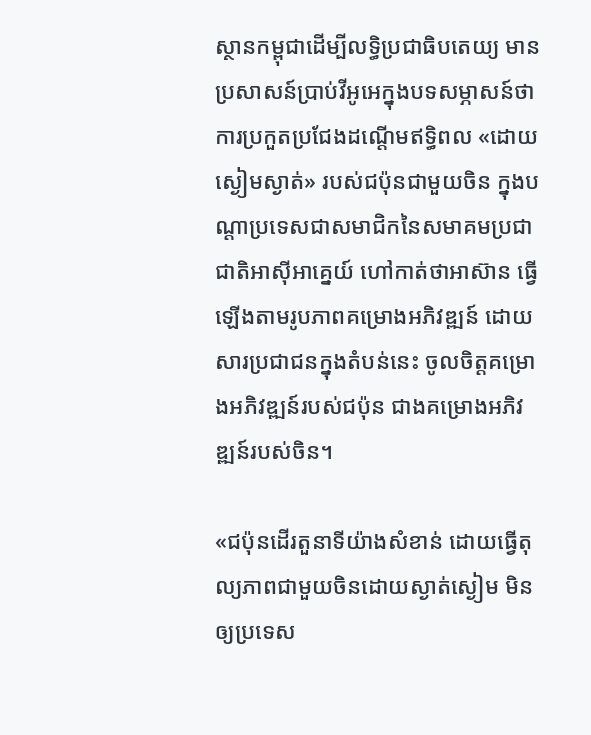ស្ថានកម្ពុជាដើម្បីលទ្ធិប្រជាធិបតេយ្យ មានប្រសាសន៍ប្រាប់វីអូអេក្នុងបទសម្ភាសន៍ថា ការប្រកួតប្រជែងដណ្តើមឥទ្ធិពល «ដោយស្ងៀមស្ងាត់» របស់ជប៉ុនជាមួយចិន ក្នុងបណ្តាប្រទេសជាសមាជិកនៃសមាគមប្រជាជាតិអាស៊ីអាគ្នេយ៍ ហៅកាត់ថាអាស៊ាន ធ្វើឡើងតាមរូបភាពគម្រោងអភិវឌ្ឍន៍ ដោយសារប្រជាជនក្នុងតំបន់នេះ ចូលចិត្តគម្រោងអភិវឌ្ឍន៍របស់ជប៉ុន ជាងគម្រោងអភិវឌ្ឍន៍របស់ចិន។

«ជប៉ុនដើរតួនាទីយ៉ាងសំខាន់ ដោយធ្វើតុល្យភាពជាមួយចិនដោយស្ងាត់ស្ងៀម មិនឲ្យប្រទេស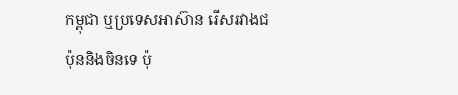កម្ពុជា ឬប្រទេសអាស៊ាន រើសរវាងជប៉ុននិងចិនទេ ប៉ុ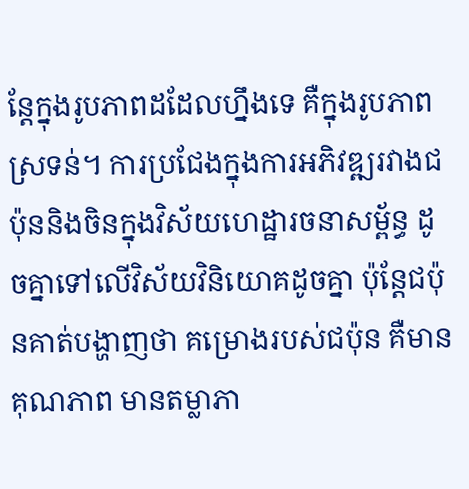ន្តែក្នុងរូបភាពដដែលហ្នឹងទេ គឺក្នុងរូបភាពស្រទន់។ ការប្រជែងក្នុងការអភិវឌ្ឍរវាងជប៉ុននិងចិនក្នុងវិស័យហេដ្ឋារចនាសម្ព័ន្ធ ដូចគ្នាទៅលើវិស័យវិនិយោគដូចគ្នា ប៉ុន្តែជប៉ុនគាត់បង្ហាញថា គម្រោងរបស់ជប៉ុន គឺមានគុណភាព មានតម្លាភា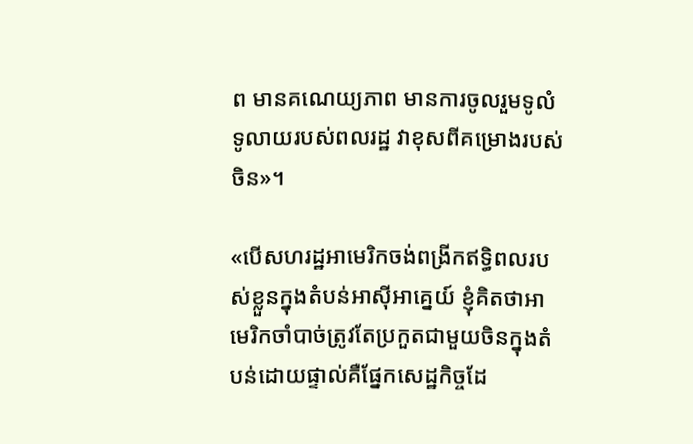ព មានគណេយ្យភាព មានការចូលរួមទូលំទូលាយរបស់ពលរដ្ឋ វាខុសពីគម្រោងរបស់ចិន»។

«បើសហរដ្ឋអាមេរិកចង់ពង្រីកឥទ្ធិពលរបស់ខ្លួនក្នុងតំបន់អាស៊ីអាគ្នេយ៍ ខ្ញុំគិតថាអាមេរិកចាំបាច់ត្រូវតែប្រកួតជាមួយចិនក្នុងតំបន់ដោយផ្ទាល់គឺផ្នែកសេដ្ឋកិច្ចដែ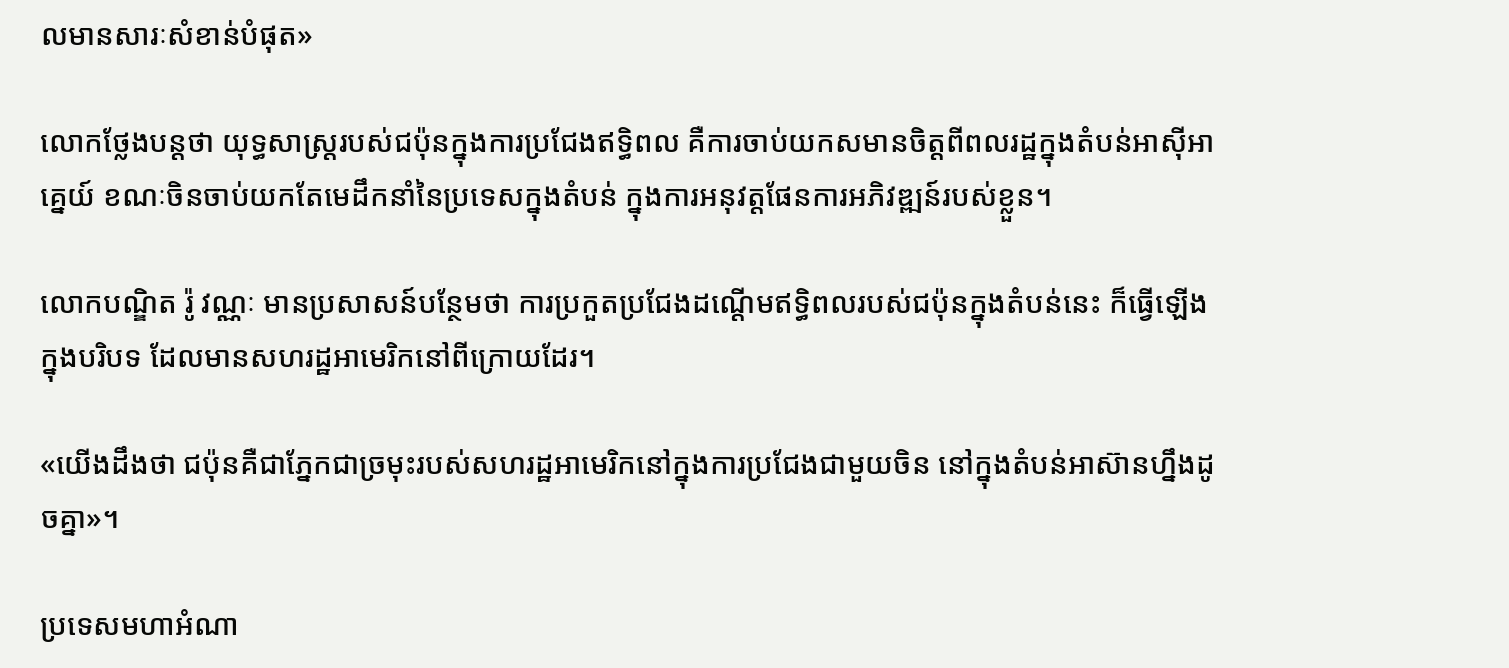លមានសារៈសំខាន់បំផុត»

លោកថ្លែងបន្តថា យុទ្ធសាស្ត្ររបស់ជប៉ុនក្នុងការប្រជែងឥទ្ធិពល គឺការចាប់យកសមានចិត្តពីពលរដ្ឋក្នុងតំបន់អាស៊ីអាគ្នេយ៍ ខណៈចិនចាប់យកតែមេដឹកនាំនៃប្រទេសក្នុងតំបន់ ក្នុងការអនុវត្តផែនការអភិវឌ្ឍន៍របស់ខ្លួន។

លោកបណ្ឌិត រ៉ូ វណ្ណៈ មានប្រសាសន៍បន្ថែមថា ការប្រកួតប្រជែងដណ្តើមឥទ្ធិពលរបស់ជប៉ុនក្នុងតំបន់នេះ ក៏ធ្វើឡើងក្នុងបរិបទ ដែលមានសហរដ្ឋអាមេរិកនៅពីក្រោយដែរ។

«យើងដឹងថា ជប៉ុនគឺជាភ្នែកជាច្រមុះរបស់សហរដ្ឋអាមេរិកនៅក្នុងការប្រជែងជាមួយចិន នៅក្នុងតំបន់អាស៊ានហ្នឹងដូចគ្នា»។

ប្រទេសមហាអំណា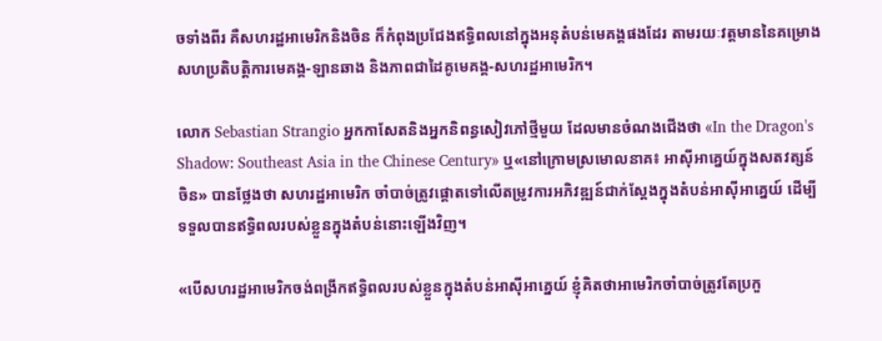ចទាំងពីរ គឺសហរដ្ឋអាមេរិកនិងចិន ក៏កំពុងប្រជែងឥទ្ធិពលនៅក្នុងអនុតំបន់មេគង្គផងដែរ តាមរយៈវត្តមាននៃគម្រោងសហប្រតិបត្តិការមេគង្គ-ឡានឆាង និងភាពជាដៃគូមេគង្គ-សហរដ្ឋអាមេរិក។

លោក Sebastian Strangio អ្នកកាសែតនិងអ្នកនិពន្ធសៀវភៅថ្មីមួយ ដែលមានចំណងជើងថា «In the Dragon's Shadow: Southeast Asia in the Chinese Century» ឬ«នៅក្រោមស្រមោលនាគ៖ អាស៊ីអាគ្នេយ៍ក្នុងសតវត្សន៍ចិន» បានថ្លែងថា សហរដ្ឋអាមេរិក ចាំបាច់ត្រូវផ្តោតទៅលើតម្រូវការអភិវឌ្ឍន៍ជាក់ស្តែងក្នុងតំបន់អាស៊ីអាគ្នេយ៍ ដើម្បីទទួលបានឥទ្ធិពលរបស់ខ្លួនក្នុងតំបន់នោះឡើងវិញ។

«បើសហរដ្ឋអាមេរិកចង់ពង្រីកឥទ្ធិពលរបស់ខ្លួនក្នុងតំបន់អាស៊ីអាគ្នេយ៍ ខ្ញុំគិតថាអាមេរិកចាំបាច់ត្រូវតែប្រកួ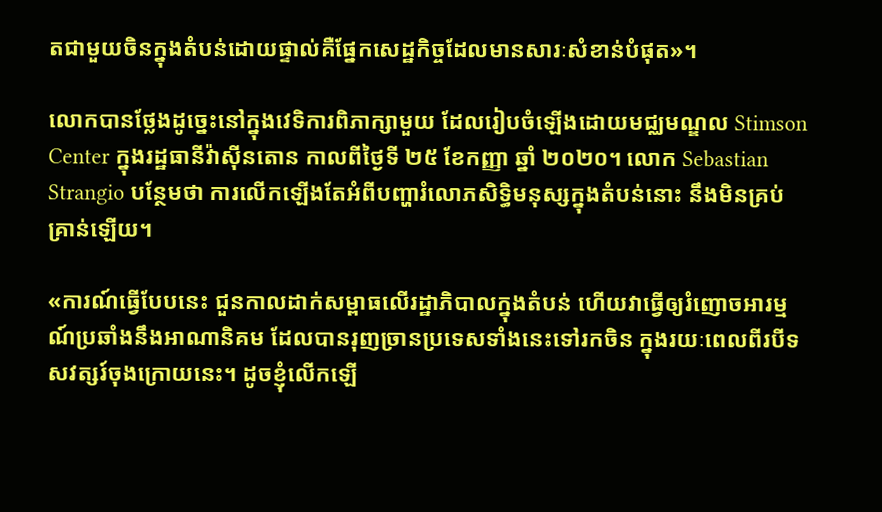តជាមួយចិនក្នុងតំបន់ដោយផ្ទាល់គឺផ្នែកសេដ្ឋកិច្ចដែលមានសារៈសំខាន់បំផុត»។

លោកបានថ្លែងដូច្នេះនៅក្នុងវេទិការពិភាក្សាមួយ ដែលរៀបចំឡើងដោយមជ្ឈមណ្ឌល Stimson Center ក្នុងរដ្ឋធានីវ៉ាស៊ីនតោន កាលពីថ្ងៃទី ២៥ ខែកញ្ញា ឆ្នាំ ២០២០។ លោក Sebastian Strangio បន្ថែមថា ការលើកឡើងតែអំពីបញ្ហារំលោភសិទ្ធិមនុស្សក្នុងតំបន់នោះ នឹងមិនគ្រប់គ្រាន់ឡើយ។

«ការណ៍ធ្វើបែបនេះ ជួនកាលដាក់សម្ពាធលើរដ្ឋាភិបាលក្នុងតំបន់ ហើយវាធ្វើឲ្យរំញោចអារម្មណ៍ប្រឆាំងនឹងអាណានិគម ដែលបានរុញច្រានប្រទេសទាំងនេះទៅរកចិន ក្នុងរយៈពេលពីរបីទសវត្សរ៍ចុងក្រោយនេះ។ ដូចខ្ញុំលើកឡើ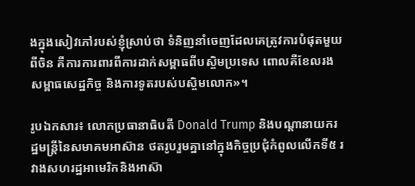ងក្នុងសៀវភៅរបស់ខ្ញុំស្រាប់ថា ទំនិញនាំចេញដែលគេត្រូវការបំផុតមួយពីចិន គឺការការពារពីការដាក់សម្ពាធពីបស្ចិមប្រទេស ពោលគឺខែលរងសម្ពាធសេដ្ឋកិច្ច និងការទូតរបស់បស្ចិមលោក»។

រូបឯកសារ៖ លោកប្រធានាធិបតី Donald Trump និងបណ្តានាយករដ្ឋមន្ត្រីនៃសមាគមអាស៊ាន ថតរូបរួមគ្នានៅក្នុងកិច្ចប្រជុំកំពូលលើកទី៥ រវាងសហរដ្ឋអាមេរិកនិងអាស៊ា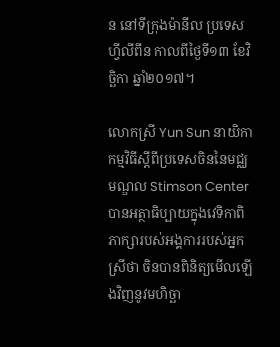ន នៅទីក្រុងម៉ានីល ប្រទេសហ្វីលីពីន កាលពីថ្ងៃទី១៣ ខែវិច្ឆិកា ឆ្នាំ២០១៧។

លោកស្រី Yun Sun នាយិកាកម្មវិធីស្តីពីប្រទេសចិននៃមជ្ឈមណ្ឌល Stimson Center បានអត្ថាធិប្បាយក្នុងវេទិកាពិភាក្សារបស់អង្គការរបស់អ្នកស្រីថា ចិនបានពិនិត្យមើលឡើងវិញនូវមហិច្ឆា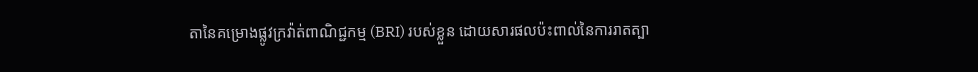តានៃគម្រោងផ្លូវក្រវ៉ាត់ពាណិជ្ជកម្ម (BRI) របស់ខ្លួន ដោយសារផលប៉ះពាល់នៃការរាតត្បា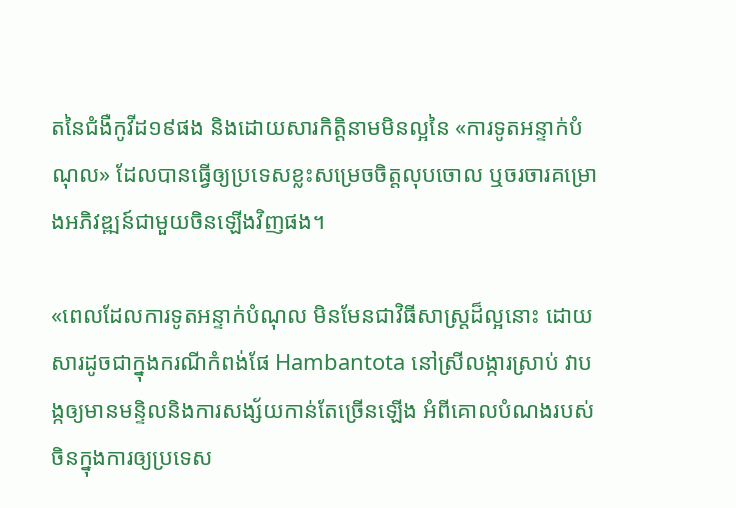តនៃជំងឺកូវីដ១៩ផង និងដោយសារកិត្តិនាមមិនល្អនៃ «ការទូតអន្ទាក់បំណុល» ដែលបានធ្វើឲ្យប្រទេសខ្លះសម្រេចចិត្តលុបចោល ឬចរចារគម្រោងអភិវឌ្ឍន៍ជាមួយចិនឡើងវិញផង។

«ពេលដែលការទូតអន្ទាក់បំណុល មិនមែនជាវិធីសាស្ត្រដ៏ល្អនោះ ដោយសារដូចជាក្នុងករណីកំពង់ផែ Hambantota នៅស្រីលង្ការស្រាប់ វាបង្កឲ្យមានមន្ទិលនិងការសង្ស័យកាន់តែច្រើនឡើង អំពីគោលបំណងរបស់ចិនក្នុងការឲ្យប្រទេស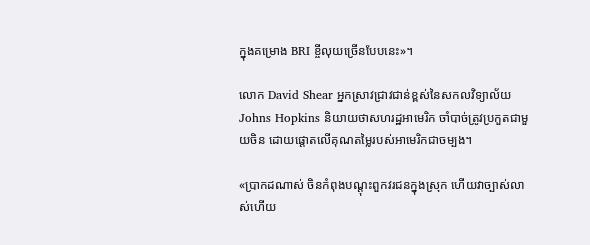ក្នុងគម្រោង BRI ខ្ចីលុយច្រើនបែបនេះ»។

លោក David Shear អ្នកស្រាវជ្រាវជាន់ខ្ពស់នៃសកលវិទ្យាល័យ Johns Hopkins និយាយថាសហរដ្ឋអាមេរិក ចាំបាច់ត្រូវប្រកួតជាមួយចិន ដោយផ្តោតលើគុណតម្លៃរបស់អាមេរិកជាចម្បង។

«ប្រាកដណាស់ ចិនកំពុងបណ្តុះពួកវរជនក្នុងស្រុក ហើយវាច្បាស់លាស់ហើយ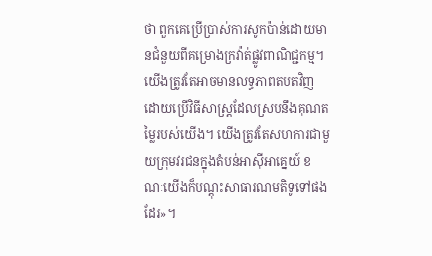ថា ពួកគេប្រើប្រាស់ការសូកប៉ាន់ដោយមានជំនួយពីគម្រោងក្រវ៉ាត់ផ្លូវពាណិជ្ជកម្ម។ យើងត្រូវតែអាចមានលទ្ធភាពតបតវិញ ដោយប្រើវិធីសាស្ត្រដែលស្របនឹងគុណតម្លៃរបស់យើង។ យើងត្រូវតែសហការជាមួយក្រុមវរជនក្នុងតំបន់អាស៊ីអាគ្នេយ៍ ខណៈយើងក៏បណ្តុះសាធារណមតិទូទៅផងដែរ»។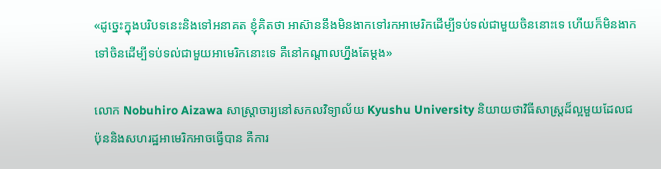«ដូច្នេះក្នុងបរិបទនេះនិងទៅអនាគត ខ្ញុំគិតថា អាស៊ាននឹងមិនងាកទៅរកអាមេរិកដើម្បីទប់ទល់ជាមួយចិននោះទេ ហើយក៏មិនងាកទៅចិនដើម្បីទប់ទល់ជាមួយអាមេរិកនោះទេ គឺនៅកណ្តាលហ្នឹងតែម្តង»

លោក Nobuhiro Aizawa សាស្ត្រាចារ្យនៅសកលវិទ្យាល័យ Kyushu University និយាយថាវិធីសាស្ត្រដ៏ល្អមួយដែលជប៉ុននិងសហរដ្ឋអាមេរិកអាចធ្វើបាន គឺការ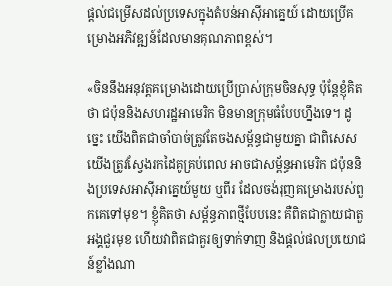ផ្តល់ជម្រើសដល់ប្រទេសក្នុងតំបន់អាស៊ីអាគ្នេយ៍ ដោយប្រើគម្រោងអភិវឌ្ឍន៍ដែលមានគុណភាពខ្ពស់។

«ចិននឹងអនុវត្តគម្រោងដោយប្រើប្រាស់ក្រុមចិនសុទ្ធ ប៉ុន្តែខ្ញុំគិតថា ជប៉ុននិងសហរដ្ឋអាមេរិក មិនមានក្រុមធំបែបហ្នឹងទេ។ ដូច្នេះ យើងពិតជាចាំបាច់ត្រូវតែចងសម្ព័ន្ធជាមួយគ្នា ជាពិសេសយើងត្រូវស្វែងរកដៃគូគ្រប់ពេល អាចជាសម្ព័ន្ធអាមេរិក ជប៉ុននិងប្រទេសអាស៊ីអាគ្នេយ៍មួយ ឬពីរ ដែលចង់រុញគម្រោងរបស់ពួកគេទៅមុខ។ ខ្ញុំគិតថា សម្ព័ន្ធភាពថ្មីបែបនេះ គឺពិតជាក្លាយជាតួអង្គជួរមុខ ហើយវាពិតជាគួរឲ្យទាក់ទាញ និងផ្តល់ផលប្រយោជន៍ខ្លាំងណា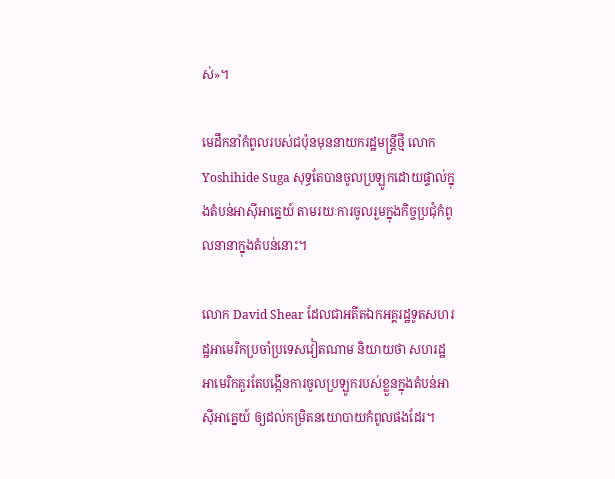ស់»។

មេដឹកនាំកំពូលរបស់ជប៉ុនមុននាយករដ្ឋមន្ត្រីថ្មី លោក Yoshihide Suga សុទ្ធតែបានចូលប្រឡូកដោយផ្ទាល់ក្នុងតំបន់អាស៊ីអាគ្នេយ៍ តាមរយៈការចូលរួមក្នុងកិច្ចប្រជុំកំពូលនានាក្នុងតំបន់នោះ។

លោក David Shear ដែលជាអតីតឯកអគ្គរដ្ឋទូតសហរដ្ឋអាមេរិកប្រចាំប្រទេសវៀតណាម និយាយថា សហរដ្ឋអាមេរិកគួរតែបង្កើនការចូលប្រឡូករបស់ខ្លួនក្នុងតំបន់អាស៊ីអាគ្នេយ៍ ឲ្យដល់កម្រិតនយោបាយកំពូលផងដែរ។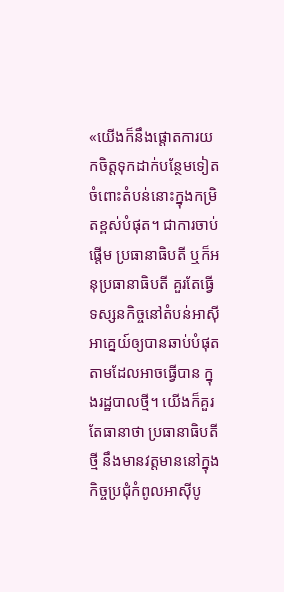«យើងក៏នឹងផ្តោតការយកចិត្តទុកដាក់បន្ថែមទៀតចំពោះតំបន់នោះក្នុងកម្រិតខ្ពស់បំផុត។ ជាការចាប់ផ្តើម ប្រធានាធិបតី ឬក៏អនុប្រធានាធិបតី គួរតែធ្វើទស្សនកិច្ចនៅតំបន់អាស៊ីអាគ្នេយ៍ឲ្យបានឆាប់បំផុតតាមដែលអាចធ្វើបាន ក្នុងរដ្ឋបាលថ្មី។ យើងក៏គួរតែធានាថា ប្រធានាធិបតីថ្មី នឹងមានវត្តមាននៅក្នុងកិច្ចប្រជុំកំពូលអាស៊ីបូ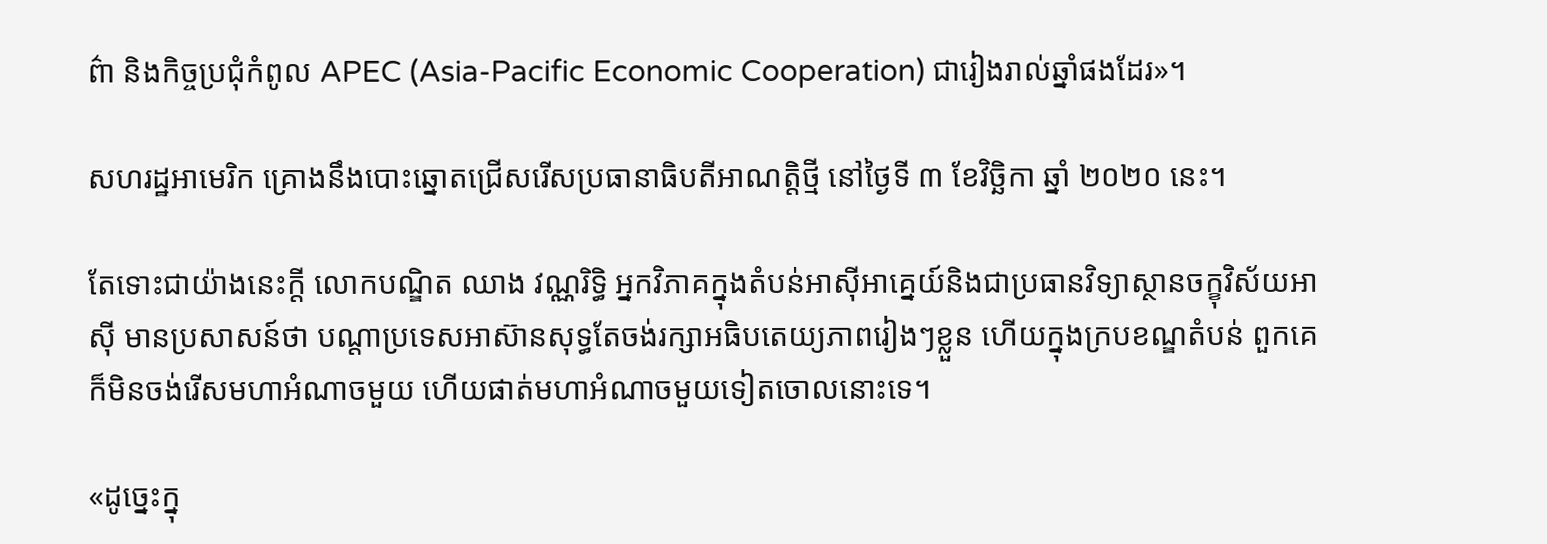ព៌ា និងកិច្ចប្រជុំកំពូល APEC (Asia-Pacific Economic Cooperation) ជារៀងរាល់ឆ្នាំផងដែរ»។

សហរដ្ឋអាមេរិក គ្រោងនឹងបោះឆ្នោតជ្រើសរើសប្រធានាធិបតីអាណត្តិថ្មី នៅថ្ងៃទី ៣ ខែវិច្ឆិកា ឆ្នាំ ២០២០ នេះ។

តែទោះជាយ៉ាងនេះក្តី លោកបណ្ឌិត ឈាង វណ្ណរិទ្ធិ អ្នកវិភាគក្នុងតំបន់អាស៊ីអាគ្នេយ៍និងជាប្រធានវិទ្យាស្ថានចក្ខុវិស័យអាស៊ី មានប្រសាសន៍ថា បណ្តាប្រទេសអាស៊ានសុទ្ធតែចង់រក្សាអធិបតេយ្យភាពរៀងៗខ្លួន ហើយក្នុងក្របខណ្ឌតំបន់ ពួកគេក៏មិនចង់រើសមហាអំណាចមួយ ហើយផាត់មហាអំណាចមួយទៀតចោលនោះទេ។

«ដូច្នេះក្នុ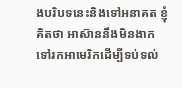ងបរិបទនេះនិងទៅអនាគត ខ្ញុំគិតថា អាស៊ាននឹងមិនងាកទៅរកអាមេរិកដើម្បីទប់ទល់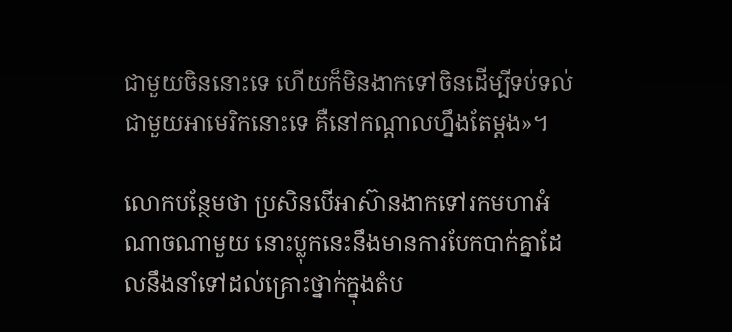ជាមួយចិននោះទេ ហើយក៏មិនងាកទៅចិនដើម្បីទប់ទល់ជាមួយអាមេរិកនោះទេ គឺនៅកណ្តាលហ្នឹងតែម្តង»។

លោកបន្ថែមថា ប្រសិនបើអាស៊ានងាកទៅរកមហាអំណាចណាមួយ នោះប្លុកនេះនឹងមានការបែកបាក់គ្នាដែលនឹងនាំទៅដល់គ្រោះថ្នាក់ក្នុងតំប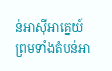ន់អាស៊ីអាគ្នេយ៍ ព្រមទាំងតំបន់អា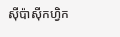ស៊ីប៉ាស៊ីកហ្វិក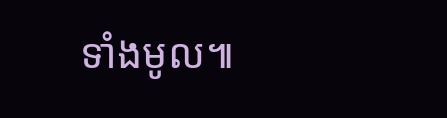ទាំងមូល៕